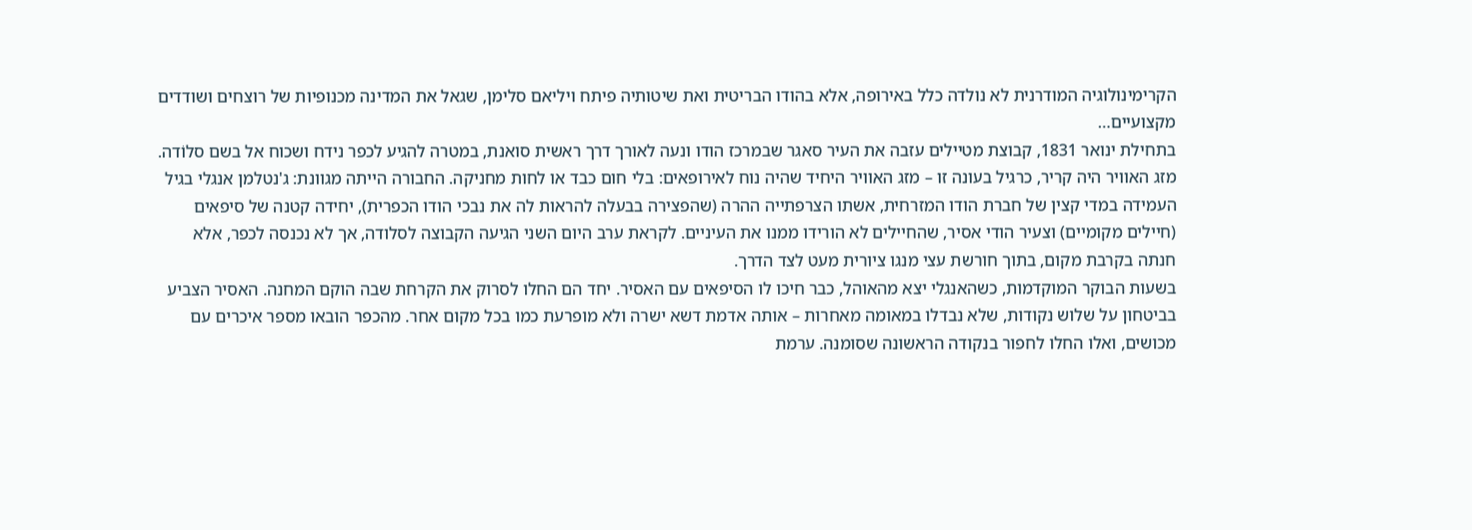הקרימינולוגיה המודרנית לא נולדה כלל באירופה, אלא בהודו הבריטית ואת שיטותיה פיתח ויליאם סלימן, שגאל את המדינה מכנופיות של רוצחים ושודדים מקצועיים…
בתחילת ינואר 1831, קבוצת מטיילים עזבה את העיר סאגר שבמרכז הודו ונעה לאורך דרך ראשית סואנת, במטרה להגיע לכפר נידח ושכוח אל בשם סלוֹדה. מזג האוויר היה קריר, כרגיל בעונה זו – מזג האוויר היחיד שהיה נוח לאירופאים: בלי חום כבד או לחות מחניקה. החבורה הייתה מגוונת: ג'נטלמן אנגלי בגיל העמידה במדי קצין של חברת הודו המזרחית, אשתו הצרפתייה ההרה (שהפצירה בבעלה להראות לה את נבכי הודו הכפרית), יחידה קטנה של סיפאים (חיילים מקומיים) וצעיר הודי אסיר, שהחיילים לא הורידו ממנו את העיניים. לקראת ערב היום השני הגיעה הקבוצה לסלודה, אך לא נכנסה לכפר, אלא חנתה בקרבת מקום, בתוך חורשת עצי מנגו ציורית מעט לצד הדרך.
בשעות הבוקר המוקדמות, כשהאנגלי יצא מהאוהל, כבר חיכו לו הסיפאים עם האסיר. יחד הם החלו לסרוק את הקרחת שבה הוקם המחנה. האסיר הצביע בביטחון על שלוש נקודות, שלא נבדלו במאומה מאחרות – אותה אדמת דשא ישרה ולא מופרעת כמו בכל מקום אחר. מהכפר הובאו מספר איכרים עם מכושים, ואלו החלו לחפור בנקודה הראשונה שסומנה. ערמת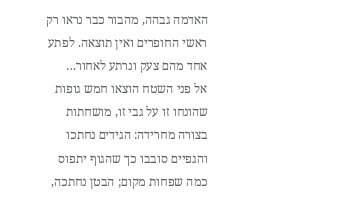האדמה גבהה, מהבור כבר נראו רק ראשי החופרים ואין תוצאה. לפתע אחד מהם צעק ונרתע לאחור…
אל פני השטח הוצאו חמש גופות שהונחו זו על גבי זו, מושחתות בצורה מחרידה: הגידים נחתכו והגפיים סובבו כך שהגוף יתפוס כמה שפחות מקום; הבטן נחתכה,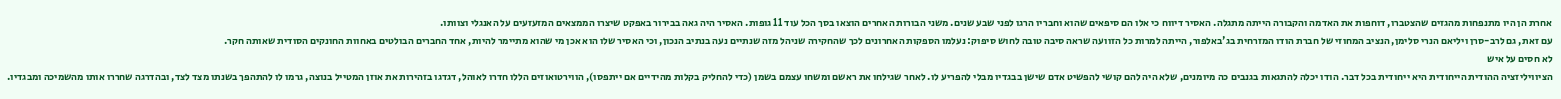אחרת הן היו מתנפחות מהגזים שהצטברו, דוחפות את האדמה והקבורה הייתה מתגלה. האסיר דיווח כי אלו הם סיפאים שהוא וחבריו הרגו לפני שבע שנים. משני הבורות האחרים הוצאו בסך הכל עוד 11 גופות. האסיר היה גאה בבירור באפקט שיצרו הממצאים המזעזעים על האנגלי וצוותו.
עם זאת, גם לרב-סרן ויליאם הנרי סלימן, הנציב המחוזי של חברת הודו המזרחית בג'באלפור, הייתה למרות כל הזוועה שראה סיבה טובה לחוש סיפוק: נעלמו הספקות האחרונים לכך שהחקירה שניהל מזה שנתיים נעה בנתיב הנכון, וכי האסיר שלו הוא אכן מי שהוא מתיימר להיות, אחד החברים הבולטים באחוות החונקים הסודית שאותה חקר.
לא חסים על איש
הציוויליזציה ההודית הייחודית היא ייחודית בכל דבר. הודו יכלה להתגאות בגנבים כה מיומנים, שלא היה להם קושי להפשיט אדם שישן בבגדיו מבלי להפריע לו. לאחר שגילחו את ראשם ומשחו עצמם בשמן (כדי להחליק בקלות מהידיים אם ייתפסו), הווירטואוזים הללו חדרו לאוהל, דגדגו בזהירות את אוזן המטייל בנוצה, גרמו לו להתהפך בשנתו מצד לצד, ובהדרגה שחררו אותו מהשמיכה ומבגדיו.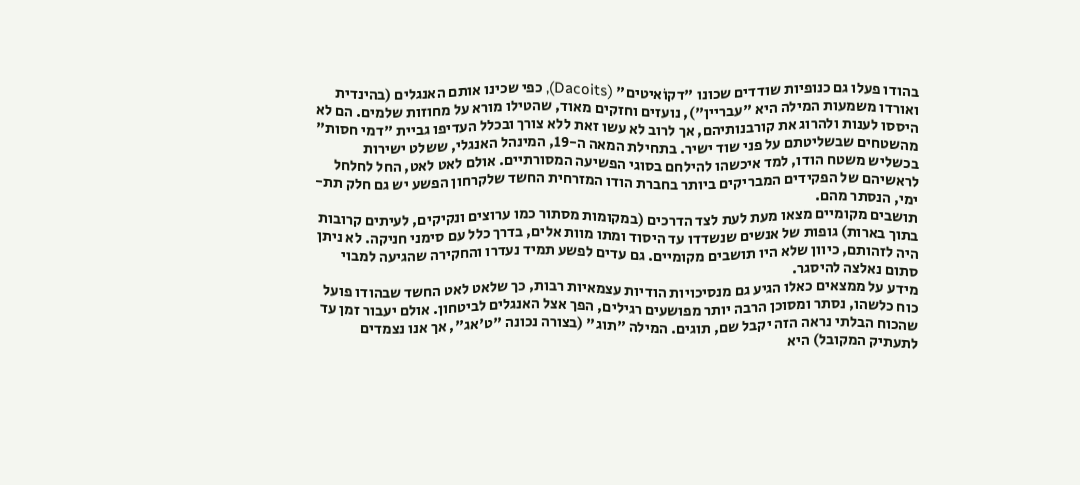בהודו פעלו גם כנופיות שודדים שכונו "דקוֹאיטים" (Dacoits), כפי שכינו אותם האנגלים (בהינדית ואורדו משמעות המילה היא "עבריין"), נועזים וחזקים מאוד, שהטילו מורא על מחוזות שלמים. הם לא היססו לענות ולהרוג את קורבנותיהם, אך לרוב לא עשו זאת ללא צורך ובכלל העדיפו גביית "דמי חסות" מהשטחים שבשליטתם על פני שוד ישיר. בתחילת המאה ה-19, המינהל האנגלי, ששלט ישירות בכשליש משטח הודו, למד איכשהו להילחם בסוגי הפשיעה המסורתיים. אולם לאט לאט, החל לחלחל לראשיהם של הפקידים המבריקים ביותר בחברת הודו המזרחית החשד שלקרחון הפשע יש גם חלק תת-ימי, הנסתר מהם.
תושבים מקומיים מצאו מעת לעת לצד הדרכים (במקומות מסתור כמו ערוצים ונקיקים, לעיתים קרובות בתוך בארות) גופות של אנשים שנשדדו עד היסוד ומתו מוות אלים, בדרך כלל עם סימני חניקה. לא ניתן היה לזהותם, כיוון שלא היו תושבים מקומיים. גם עדים לפשע תמיד נעדרו והחקירה שהגיעה למבוי סתום נאלצה להיסגר.
מידע על ממצאים כאלו הגיע גם מנסיכויות הודיות עצמאיות רבות, כך שלאט לאט החשד שבהודו פועל כוח כלשהו, נסתר ומסוכן הרבה יותר מפושעים רגילים, הפך אצל האנגלים לביטחון. אולם יעבור זמן עד שהכוח הבלתי נראה הזה יקבל שם, תוגים. המילה "תוג" (בצורה נכונה "ט'אג", אך אנו נצמדים לתעתיק המקובל) היא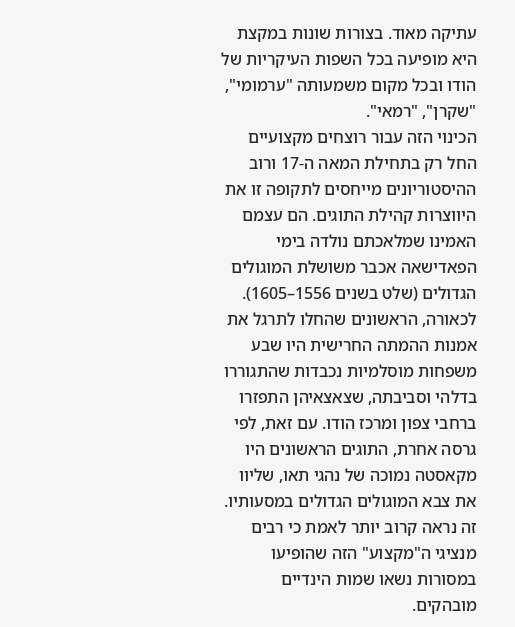עתיקה מאוד. בצורות שונות במקצת היא מופיעה בכל השפות העיקריות של הודו ובכל מקום משמעותה "ערמומי", "שקרן", "רמאי".
הכינוי הזה עבור רוצחים מקצועיים החל רק בתחילת המאה ה-17 ורוב ההיסטוריונים מייחסים לתקופה זו את היווצרות קהילת התוגים. הם עצמם האמינו שמלאכתם נולדה בימי הפאדישאה אכבר משושלת המוגולים הגדולים (שלט בשנים 1556–1605). לכאורה, הראשונים שהחלו לתרגל את אמנות ההמתה החרישית היו שבע משפחות מוסלמיות נכבדות שהתגוררו בדלהי וסביבתה, שצאצאיהן התפזרו ברחבי צפון ומרכז הודו. עם זאת, לפי גרסה אחרת, התוגים הראשונים היו מקאסטה נמוכה של נהגי תאו, שליוו את צבא המוגולים הגדולים במסעותיו. זה נראה קרוב יותר לאמת כי רבים מנציגי ה"מקצוע" הזה שהופיעו במסורות נשאו שמות הינדיים מובהקים.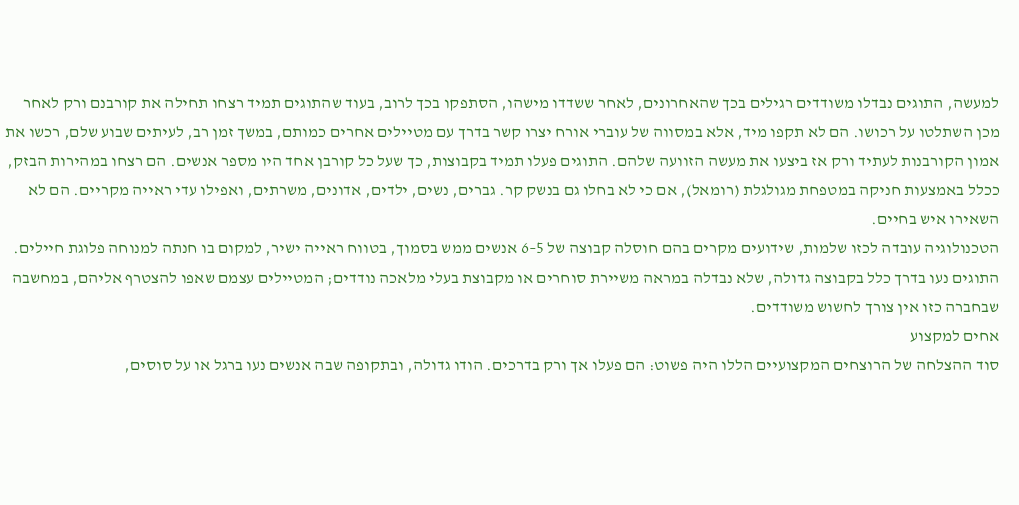למעשה, התוגים נבדלו משודדים רגילים בכך שהאחרונים, לאחר ששדדו מישהו, הסתפקו בכך לרוב, בעוד שהתוגים תמיד רצחו תחילה את קורבנם ורק לאחר מכן השתלטו על רכושו. הם לא תקפו מיד, אלא במסווה של עוברי אורח יצרו קשר בדרך עם מטיילים אחרים כמותם, במשך זמן רב, לעיתים שבוע שלם, רכשו את אמון הקורבנות לעתיד ורק אז ביצעו את מעשה הזוועה שלהם. התוגים פעלו תמיד בקבוצות, כך שעל כל קורבן אחד היו מספר אנשים. הם רצחו במהירות הבזק, ככלל באמצעות חניקה במטפחת מגולגלת (רומאל), אם כי לא בחלו גם בנשק קר. גברים, נשים, ילדים, אדונים, משרתים, ואפילו עדי ראייה מקריים. הם לא השאירו איש בחיים.
הטכנולוגיה עובדה לכזו שלמות, שידועים מקרים בהם חוסלה קבוצה של 5–6 אנשים ממש בסמוך, בטווח ראייה ישיר, למקום בו חנתה למנוחה פלוגת חיילים. התוגים נעו בדרך כלל בקבוצה גדולה, שלא נבדלה במראה משיירת סוחרים או מקבוצת בעלי מלאכה נודדים; המטיילים עצמם שאפו להצטרף אליהם, במחשבה שבחברה כזו אין צורך לחשוש משודדים.
אחים למקצוע
סוד ההצלחה של הרוצחים המקצועיים הללו היה פשוט: הם פעלו אך ורק בדרכים. הודו גדולה, ובתקופה שבה אנשים נעו ברגל או על סוסים,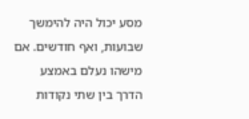מסע יכול היה להימשך שבועות, ואף חודשים. אם מישהו נעלם באמצע הדרך בין שתי נקודות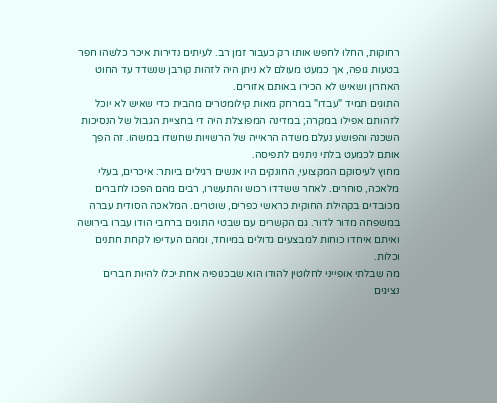רחוקות, החלו לחפש אותו רק כעבור זמן רב. לעיתים נדירות איכר כלשהו חפר בטעות גופה, אך כמעט מעולם לא ניתן היה לזהות קורבן שנשדד עד החוט האחרון ושאיש לא הכירו באותם אזורים.
התוגים תמיד "עבדו" במרחק מאות קילומטרים מהבית כדי שאיש לא יוכל לזהותם אפילו במקרה; במדינה המפוצלת היה די בחציית הגבול של הנסיכות השכנה והפושע נעלם משדה הראייה של הרשויות שחשדו במשהו. זה הפך אותם לכמעט בלתי ניתנים לתפיסה.
מחוץ לעיסוקם המקצועי, החונקים היו אנשים רגילים ביותר: איכרים, בעלי מלאכה, סוחרים. לאחר ששדדו רכוש והתעשרו, רבים מהם הפכו לחברים מכובדים בקהילת החוקית כראשי כפרים, שוטרים. המלאכה הסודית עברה במשפחה מדור לדור. גם הקשרים עם שבטי התוגים ברחבי הודו עברו בירושה ואיתם איחדו כוחות למבצעים גדולים במיוחד, ומהם העדיפו לקחת חתנים וכלות.
מה שבלתי אופייני לחלוטין להודו הוא שבכנופיה אחת יכלו להיות חברים נציגים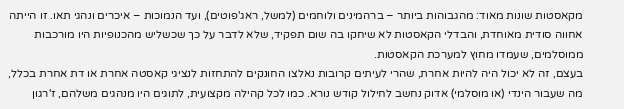מקאסטות שונות מאוד: מהגבוהות ביותר – ברהמינים ולוחמים (למשל, ראג'פוטים), ועד הנמוכות – איכרים ונהגי תאו. זו הייתה אחווה סודית מאוחדת, והבדלי הקאסטות לא שיחקו בה שום תפקיד, שלא לדבר על כך שכשליש מהכנופיות היו מורכבות ממוסלמים, שעמדו מחוץ למערכת הקאסטות.
בעצם, זה לא יכול היה להיות אחרת, שהרי לעיתים קרובות נאלצו החונקים להתחזות לנציגי קאסטה אחרת או דת אחרת בכלל, מה שעבור הינדי (או מוסלמי) אדוק נחשב לחילול קודש נורא. כמו לכל קהילה מקצועית, לתוגים היו מנהגים משלהם, ז'רגון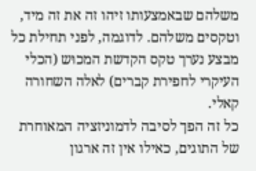משלהם שבאמצעותו זיהו זה את זה מיד, וטקסים משלהם. לדוגמה, לפני תחילת כל מבצע נערך טקס הקדשת המכוּש (הכלי העיקרי לחפירת קברים) לאלה השחורה קאלי.
כל זה הפך לסיבה לדמוניזציה המאוחרת של התוגים, כאילו אין זה ארגון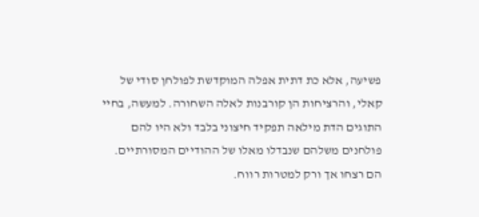פשיעה, אלא כת דתית אפלה המוקדשת לפולחן סודי של קאלי, והרציחות הן קורבנות לאלה השחורה. למעשה, בחיי התוגים הדת מילאה תפקיד חיצוני בלבד ולא היו להם פולחנים משלהם שנבדלו מאלו של ההודיים המסורתיים. הם רצחו אך ורק למטרות רווח.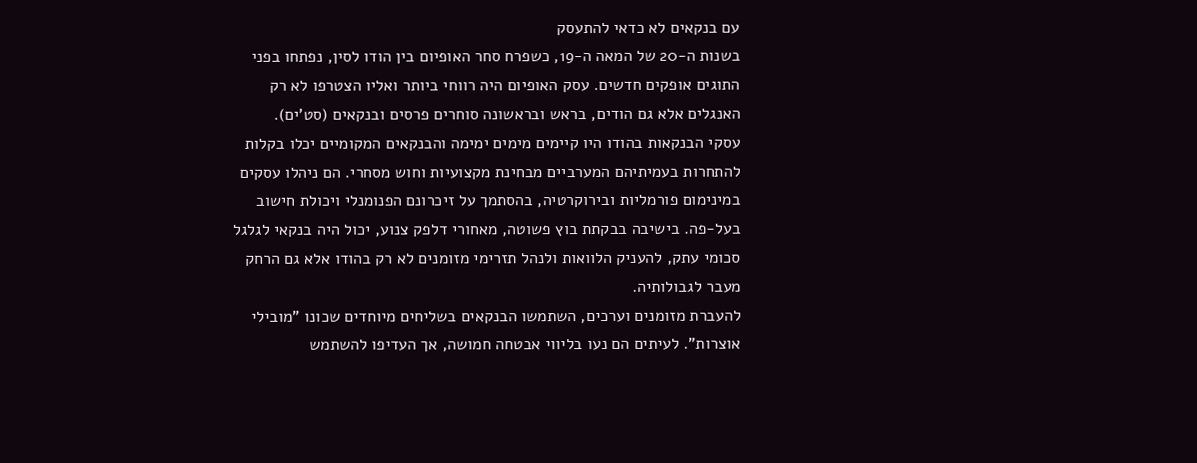עם בנקאים לא כדאי להתעסק
בשנות ה-20 של המאה ה-19, כשפרח סחר האופיום בין הודו לסין, נפתחו בפני התוגים אופקים חדשים. עסק האופיום היה רווחי ביותר ואליו הצטרפו לא רק האנגלים אלא גם הודים, בראש ובראשונה סוחרים פרסים ובנקאים (סט'ים).
עסקי הבנקאות בהודו היו קיימים מימים ימימה והבנקאים המקומיים יכלו בקלות להתחרות בעמיתיהם המערביים מבחינת מקצועיות וחוש מסחרי. הם ניהלו עסקים במינימום פורמליות ובירוקרטיה, בהסתמך על זיכרונם הפנומנלי ויכולת חישוב בעל-פה. בישיבה בבקתת בוץ פשוטה, מאחורי דלפק צנוע, יכול היה בנקאי לגלגל סכומי עתק, להעניק הלוואות ולנהל תזרימי מזומנים לא רק בהודו אלא גם הרחק מעבר לגבולותיה.
להעברת מזומנים וערכים, השתמשו הבנקאים בשליחים מיוחדים שכונו "מובילי אוצרות". לעיתים הם נעו בליווי אבטחה חמושה, אך העדיפו להשתמש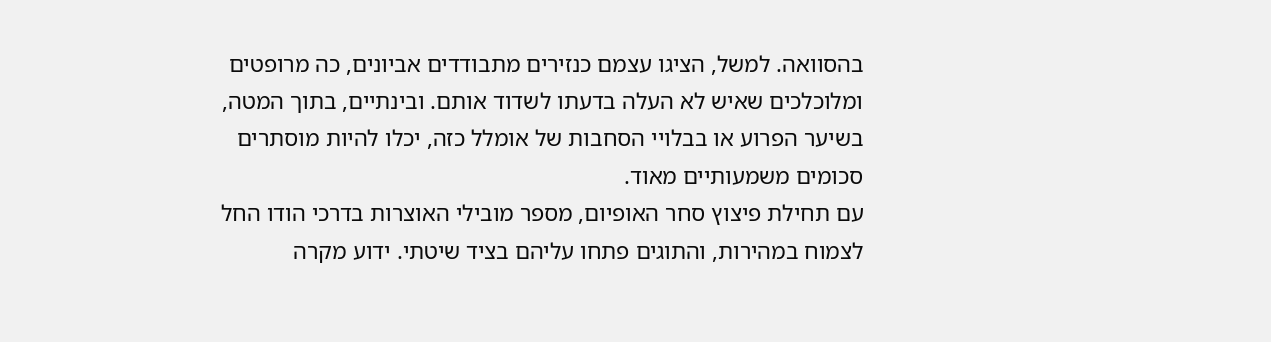בהסוואה. למשל, הציגו עצמם כנזירים מתבודדים אביונים, כה מרופטים ומלוכלכים שאיש לא העלה בדעתו לשדוד אותם. ובינתיים, בתוך המטה, בשיער הפרוע או בבלויי הסחבות של אומלל כזה, יכלו להיות מוסתרים סכומים משמעותיים מאוד.
עם תחילת פיצוץ סחר האופיום, מספר מובילי האוצרות בדרכי הודו החל לצמוח במהירות, והתוגים פתחו עליהם בציד שיטתי. ידוע מקרה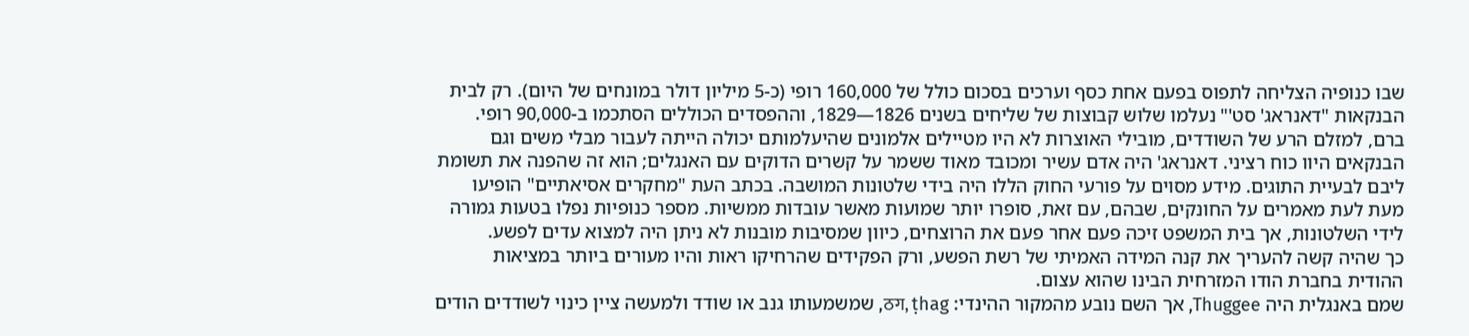שבו כנופיה הצליחה לתפוס בפעם אחת כסף וערכים בסכום כולל של 160,000 רופי (כ-5 מיליון דולר במונחים של היום). רק לבית הבנקאות "דאנראג' סט'" נעלמו שלוש קבוצות של שליחים בשנים 1826—1829, וההפסדים הכוללים הסתכמו ב-90,000 רופי.
ברם, למזלם הרע של השודדים, מובילי האוצרות לא היו מטיילים אלמונים שהיעלמותם יכולה הייתה לעבור מבלי משים וגם הבנקאים היוו כוח רציני. דאנראג' היה אדם עשיר ומכובד מאוד ששמר על קשרים הדוקים עם האנגלים; הוא זה שהפנה את תשומת ליבם לבעיית התוגים. מידע מסוים על פורעי החוק הללו היה בידי שלטונות המושבה. בכתב העת "מחקרים אסיאתיים" הופיעו מעת לעת מאמרים על החונקים, שבהם, עם זאת, סופרו יותר שמועות מאשר עובדות ממשיות. מספר כנופיות נפלו בטעות גמורה לידי השלטונות, אך בית המשפט זיכה פעם אחר פעם את הרוצחים, כיוון שמסיבות מובנות לא ניתן היה למצוא עדים לפשע.
כך שהיה קשה להעריך את קנה המידה האמיתי של רשת הפשע, ורק הפקידים שהרחיקו ראות והיו מעורים ביותר במציאות ההודית בחברת הודו המזרחית הבינו שהוא עצום.
שמם באנגלית היה Thuggee, אך השם נובע מהמקור ההינדי: ठग, ṭhag, שמשמעותו גנב או שודד ולמעשה ציין כינוי לשודדים הודים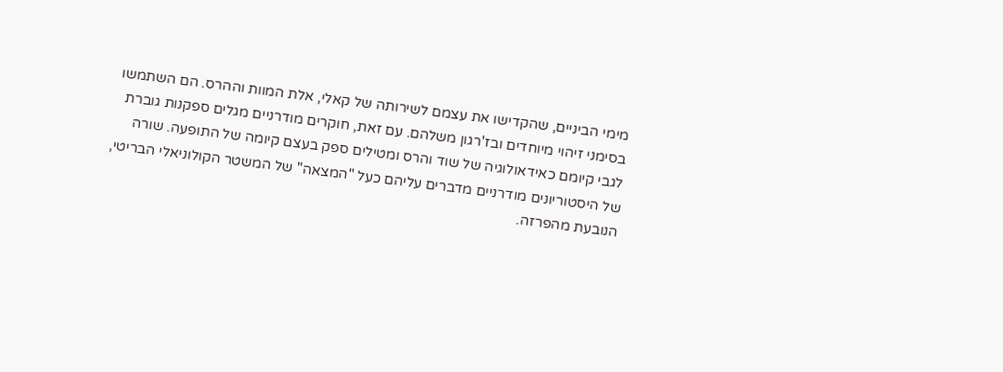מימי הביניים, שהקדישו את עצמם לשירותה של קאלי, אלת המוות וההרס. הם השתמשו בסימני זיהוי מיוחדים ובז'רגון משלהם. עם זאת, חוקרים מודרניים מגלים ספקנות גוברת לגבי קיומם כאידאולוגיה של שוד והרס ומטילים ספק בעצם קיומה של התופעה. שורה של היסטוריונים מודרניים מדברים עליהם כעל "המצאה" של המשטר הקולוניאלי הבריטי, הנובעת מהפרזה.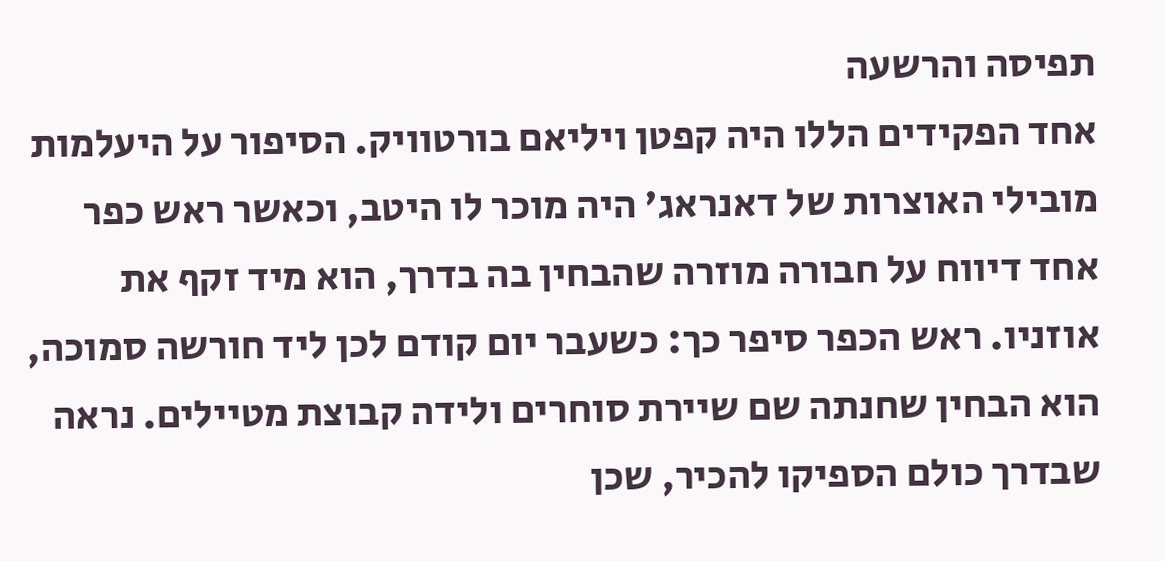תפיסה והרשעה
אחד הפקידים הללו היה קפטן ויליאם בורטוויק. הסיפור על היעלמות מובילי האוצרות של דאנראג' היה מוכר לו היטב, וכאשר ראש כפר אחד דיווח על חבורה מוזרה שהבחין בה בדרך, הוא מיד זקף את אוזניו. ראש הכפר סיפר כך: כשעבר יום קודם לכן ליד חורשה סמוכה, הוא הבחין שחנתה שם שיירת סוחרים ולידה קבוצת מטיילים. נראה שבדרך כולם הספיקו להכיר, שכן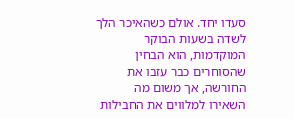סעדו יחד. אולם כשהאיכר הלך לשדה בשעות הבוקר המוקדמות, הוא הבחין שהסוחרים כבר עזבו את החורשה, אך משום מה השאירו למלווים את החבילות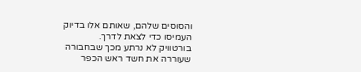והסוסים שלהם, שאותם אלו בדיוק העמיסו כדי לצאת לדרך.
בורטוויק לא נרתע מכך שבחבורה שעוררה את חשד ראש הכפר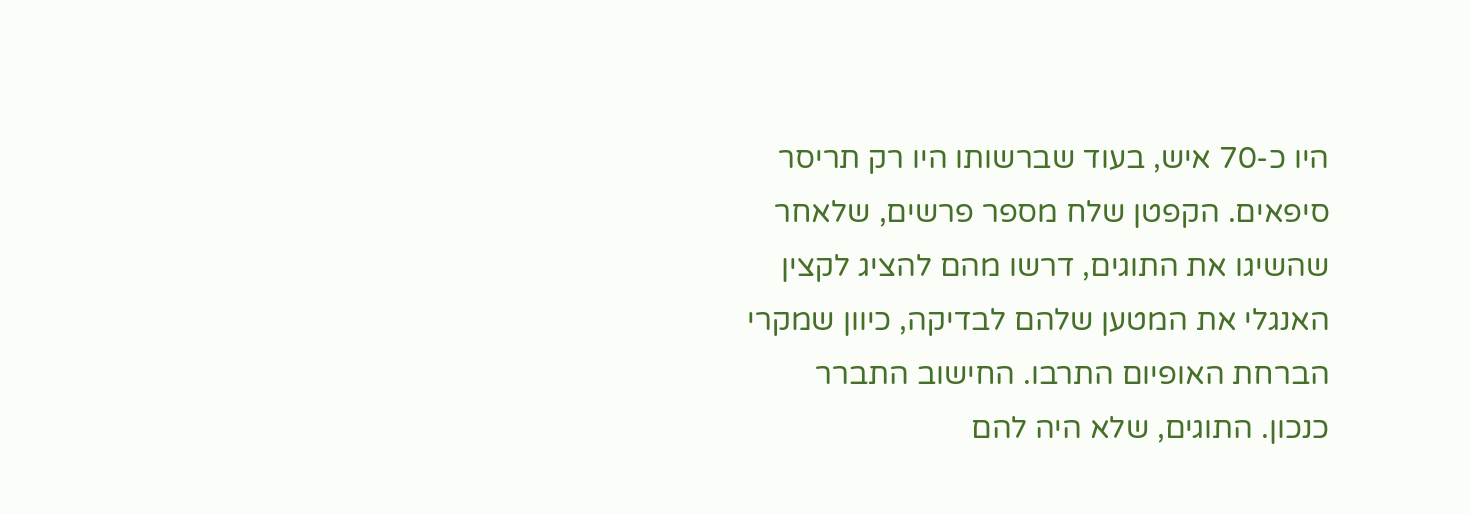היו כ-70 איש, בעוד שברשותו היו רק תריסר סיפאים. הקפטן שלח מספר פרשים, שלאחר שהשיגו את התוגים, דרשו מהם להציג לקצין האנגלי את המטען שלהם לבדיקה, כיוון שמקרי הברחת האופיום התרבו. החישוב התברר כנכון. התוגים, שלא היה להם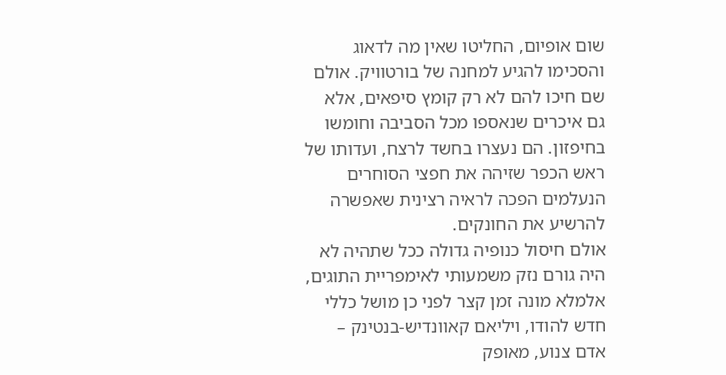שום אופיום, החליטו שאין מה לדאוג והסכימו להגיע למחנה של בורטוויק. אולם שם חיכו להם לא רק קומץ סיפאים, אלא גם איכרים שנאספו מכל הסביבה וחומשו בחיפזון. הם נעצרו בחשד לרצח, ועדותו של ראש הכפר שזיהה את חפצי הסוחרים הנעלמים הפכה לראיה רצינית שאפשרה להרשיע את החונקים.
אולם חיסול כנופיה גדולה ככל שתהיה לא היה גורם נזק משמעותי לאימפריית התוגים, אלמלא מונה זמן קצר לפני כן מושל כללי חדש להודו, ויליאם קאוונדיש-בנטינק – אדם צנוע, מאופק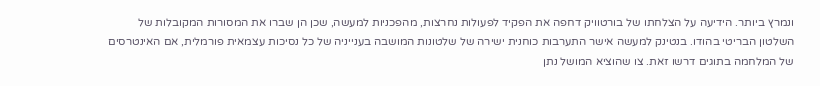ונמרץ ביותר. הידיעה על הצלחתו של בורטוויק דחפה את הפקיד לפעולות נחרצות, מהפכניות למעשה, שכן הן שברו את המסורות המקובלות של השלטון הבריטי בהודו. בנטינק למעשה אישר התערבות כוחנית ישירה של שלטונות המושבה בענייניה של כל נסיכות עצמאית פורמלית, אם האינטרסים של המלחמה בתוגים דרשו זאת. צו שהוציא המושל נתן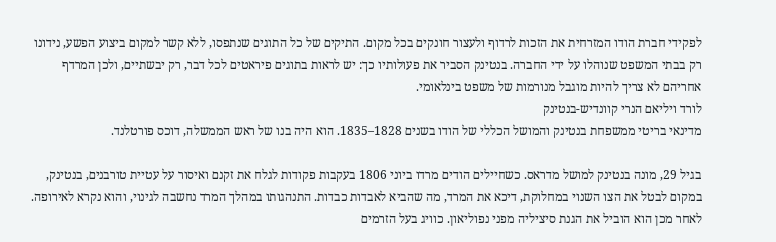לפקידי חברת הודו המזרחית את הזכות לרדוף ולעצור חונקים בכל מקום. התיקים של כל התוגים שנתפסו, ללא קשר למקום ביצוע הפשע, נידונו רק בבתי המשפט שנוהלו על ידי החברה. בנטינק הסביר את פעולותיו כך: יש לראות בתוגים פיראטים לכל דבר, רק יבשתיים, ולכן המרדף אחריהם לא צריך להיות מוגבל מנורמות של משפט בינלאומי.
לורד ויליאם הנרי קוונדיש-בנטינק
מדינאי בריטי ממשפחת בנטינק והמושל הכללי של הודו בשנים 1828–1835. הוא היה בנו של ראש הממשלה, דוכס פורטלנד.

בגיל 29, מונה בנטינק למושל מדראס. כשחיילים הודים מרדו ביוני 1806 בעקבות פקודות לגלח את זקנם ואיסור על עטיית טורבנים, בנטינק, במקום לבטל את הצו השנוי במחלוקת, דיכא את המרד, מה שהביא לאבדות כבדות. התנהגותו במהלך המרד נחשבה לגינוי, והוא נקרא לאירופה. לאחר מכן הוא הוביל את הגנת סיציליה מפני נפוליאון. כוויג בעל הזרמים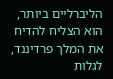הליברליים ביותר, הוא הצליח להדיח את המלך פרדיננד, לגלות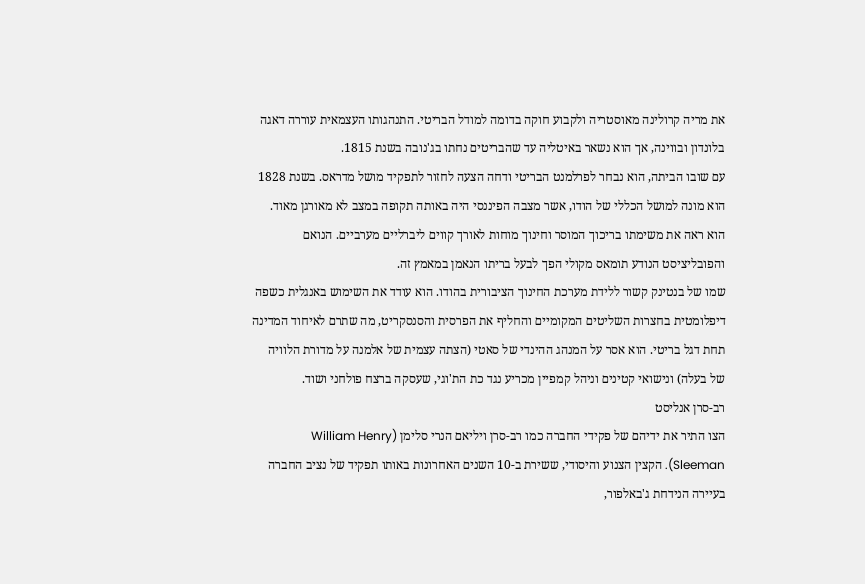את מריה קרולינה מאוסטריה ולקבוע חוקה בדומה למודל הבריטי. התנהגותו העצמאית עוררה דאגה בלונדון ובווינה, אך הוא נשאר באיטליה עד שהבריטים נחתו בג'נובה בשנת 1815.
עם שובו הביתה, הוא נבחר לפרלמנט הבריטי ודחה הצעה לחזור לתפקיד מושל מדראס. בשנת 1828 הוא מונה למושל הכללי של הודו, אשר מצבה הפיננסי היה באותה תקופה במצב לא מאורגן מאוד. הוא ראה את משימתו בריכוך המוסר וחינוך מוחות לאורך קווים ליברליים מערביים. הנואם והפובליציסט הנודע תומאס מקולי הפך לבעל בריתו הנאמן במאמץ זה.
שמו של בנטינק קשור ללידת מערכת החינוך הציבורית בהודו. הוא עודד את השימוש באנגלית כשפה דיפלומטית בחצרות השליטים המקומיים והחליף את הפרסית והסנסקריט, מה שתרם לאיחוד המדינה תחת דגל בריטי. הוא אסר על המנהג ההינדי של סאטי (הצתה עצמית של אלמנה על מדורת הלוויה של בעלה) ונישואי קטינים וניהל קמפיין מכריע נגד כת הת'וגי, שעסקה ברצח פולחני ושוד.
רב-סרן אנליסט
הצו התיר את ידיהם של פקידי החברה כמו רב-סרן ויליאם הנרי סלימן (William Henry Sleeman). הקצין הצנוע והיסודי, ששירת ב-10 השנים האחרונות באותו תפקיד של נציב החברה בעיירה הנידחת ג'באלפור,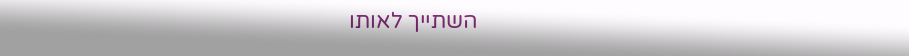השתייך לאותו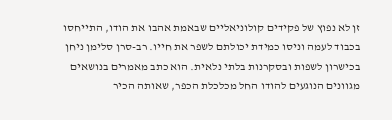זן לא נפוץ של פקידים קולוניאליים שבאמת אהבו את הודו, התייחסו בכבוד לעמה וניסו כמידת יכולתם לשפר את חייו. רב-סרן סלימן ניחן בכישרון לשפות ובסקרנות בלתי נלאית. הוא כתב מאמרים בנושאים מגוונים הנוגעים להודו החל מכלכלת הכפר, שאותה הכיר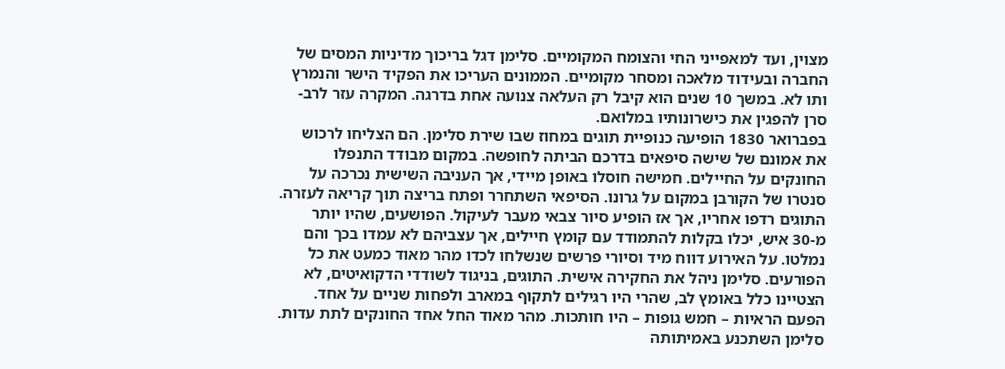מצוין, ועד למאפייני החי והצומח המקומיים. סלימן דגל בריכוך מדיניות המסים של החברה ובעידוד מלאכה ומסחר מקומיים. הממונים העריכו את הפקיד הישר והנמרץ ותו לא. במשך 10 שנים הוא קיבל רק העלאה צנועה אחת בדרגה. המקרה עזר לרב-סרן להפגין את כישרונותיו במלואם.
בפברואר 1830 הופיעה כנופיית תוגים במחוז שבו שירת סלימן. הם הצליחו לרכוש את אמונם של שישה סיפאים בדרכם הביתה לחופשה. במקום מבודד התנפלו החונקים על החיילים. חמישה חוסלו באופן מיידי, אך העניבה השישית נכרכה על סנטרו של הקורבן במקום על גרונו. הסיפאי השתחרר ופתח בריצה תוך קריאה לעזרה. התוגים רדפו אחריו, אך אז הופיע סיור צבאי מעבר לעיקול. הפושעים, שהיו יותר מ-30 איש, יכלו בקלות להתמודד עם קומץ חיילים, אך עצביהם לא עמדו בכך והם נמלטו. על האירוע דווח מיד וסיורי פרשים שנשלחו לכדו מהר מאוד כמעט את כל הפורעים. סלימן ניהל את החקירה אישית. התוגים, בניגוד לשודדי הדקואיטים, לא הצטיינו כלל באומץ לב, שהרי היו רגילים לתקוף במארב ולפחות שניים על אחד. הפעם הראיות – חמש גופות – היו חותכות. מהר מאוד החל אחד החונקים לתת עדות. סלימן השתכנע באמיתותה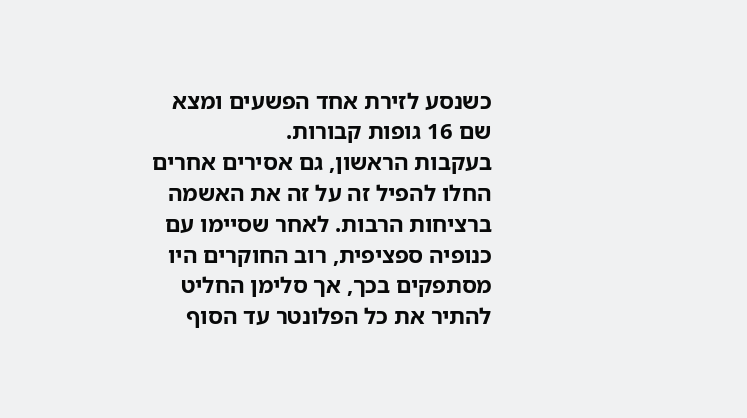כשנסע לזירת אחד הפשעים ומצא שם 16 גופות קבורות.
בעקבות הראשון, גם אסירים אחרים החלו להפיל זה על זה את האשמה ברציחות הרבות. לאחר שסיימו עם כנופיה ספציפית, רוב החוקרים היו מסתפקים בכך, אך סלימן החליט להתיר את כל הפלונטר עד הסוף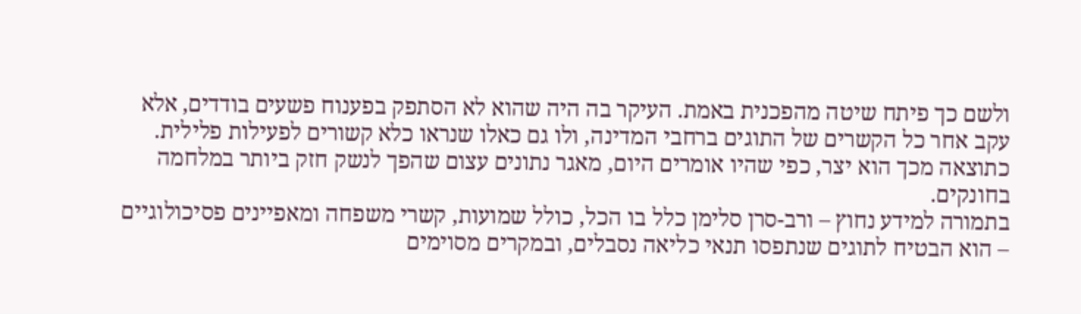ולשם כך פיתח שיטה מהפכנית באמת. העיקר בה היה שהוא לא הסתפק בפענוח פשעים בודדים, אלא עקב אחר כל הקשרים של התוגים ברחבי המדינה, ולו גם כאלו שנראו כלא קשורים לפעילות פלילית. כתוצאה מכך הוא יצר, כפי שהיו אומרים היום, מאגר נתונים עצום שהפך לנשק חזק ביותר במלחמה בחונקים.
בתמורה למידע נחוץ – ורב-סרן סלימן כלל בו הכל, כולל שמועות, קשרי משפחה ומאפיינים פסיכולוגיים – הוא הבטיח לתוגים שנתפסו תנאי כליאה נסבלים, ובמקרים מסוימים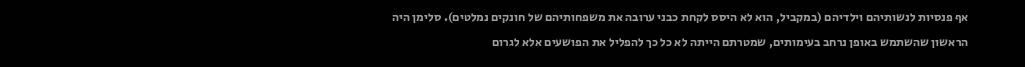אף פנסיות לנשותיהם וילדיהם (במקביל, הוא לא היסס לקחת כבני ערובה את משפחותיהם של חונקים נמלטים). סלימן היה הראשון שהשתמש באופן נרחב בעימותים, שמטרתם הייתה לא כל כך להפליל את הפושעים אלא לגרום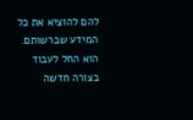להם להוציא את כל המידע שברשותם. הוא החל לעבוד בצורה חדשה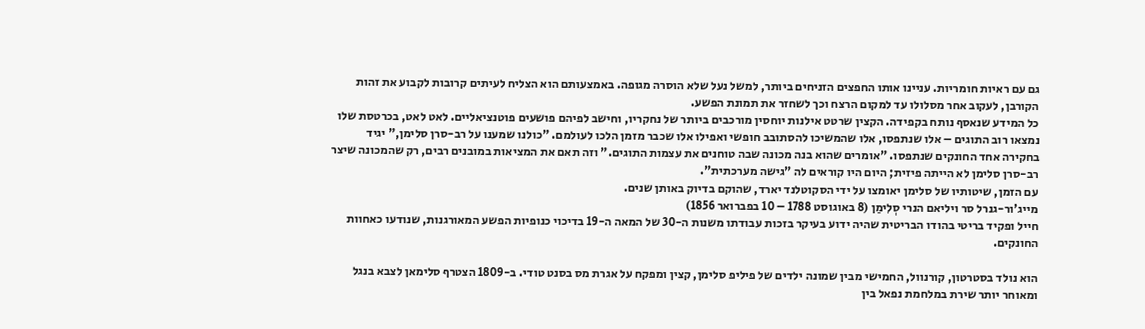גם עם ראיות חומריות. עניינו אותו החפצים הזניחים ביותר, למשל נעל שלא הוסרה מגופה. באמצעותם הוא הצליח לעיתים קרובות לקבוע את זהות הקורבן, לעקוב אחר מסלולו עד למקום הרצח וכך לשחזר את תמונת הפשע.
כל המידע שנאסף נותח בקפידה. הקצין שרטט אילנות יוחסין מורכבים ביותר של נחקריו, וחישב לפיהם פושעים פוטנציאליים. לאט לאט, בכרטסת שלו נמצאו רוב התוגים – אלו שנתפסו, אלו שהמשיכו להסתובב חופשי ואפילו אלו שכבר מזמן הלכו לעולמם. "כולנו שמענו על רב-סרן סלימן," יגיד בחקירה אחד החונקים שנתפסו. "אומרים שהוא בנה מכונה שבה טוחנים את עצמות התוגים." וזה תאם את המציאות במובנים רבים, רק שהמכונה שיצר רב-סרן סלימן לא הייתה פיזית; היום היו קוראים לה "גישה מערכתית".
עם הזמן, שיטותיו של סלימן יאומצו על ידי הסקוטלנד יארד, שהוקם בדיוק באותן שנים.
מייג'ור-גנרל סר ויליאם הנרי סְלִימַן (8 באוגוסט 1788 – 10 בפברואר 1856)
חייל ופקיד בריטי בהודו הבריטית שהיה ידוע בעיקר בזכות עבודתו משנות ה-30 של המאה ה-19 בדיכוי כנופיות הפשע המאורגנות, שנודעו כאחוות החונקים.

הוא נולד בסטרטון, קורנוול, החמישי מבין שמונה ילדים של פיליפ סלימן, קצין ומפקח על אגרת מס בסנט טודי. ב-1809 הצטרף סלימאן לצבא בנגל ומאוחר יותר שירת במלחמת נפאל בין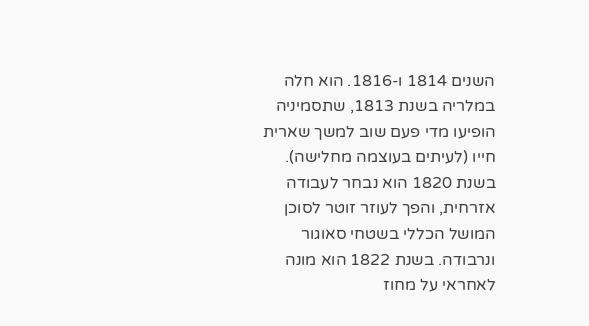השנים 1814 ו-1816. הוא חלה במלריה בשנת 1813, שתסמיניה הופיעו מדי פעם שוב למשך שארית חייו (לעיתים בעוצמה מחלישה). בשנת 1820 הוא נבחר לעבודה אזרחית, והפך לעוזר זוטר לסוכן המושל הכללי בשטחי סאוגור ונרבודה. בשנת 1822 הוא מונה לאחראי על מחוז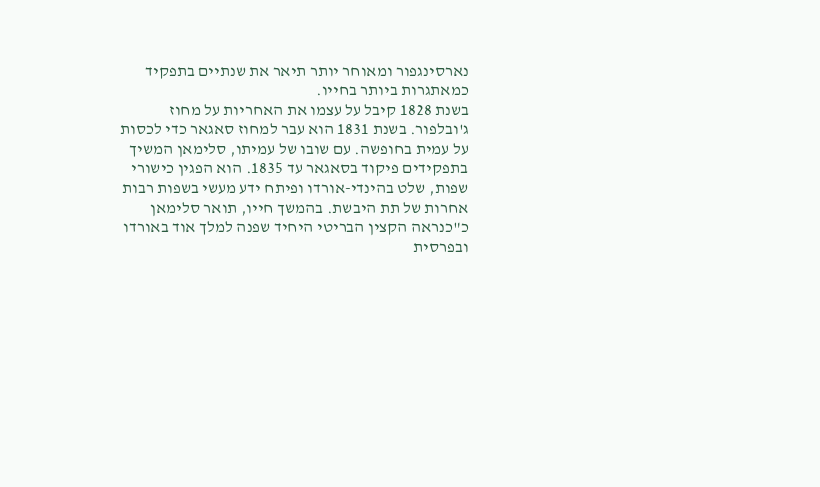נארסינגפור ומאוחר יותר תיאר את שנתיים בתפקיד כמאתגרות ביותר בחייו.
בשנת 1828 קיבל על עצמו את האחריות על מחוז ג'ובלפור. בשנת 1831 הוא עבר למחוז סאגאר כדי לכסות על עמית בחופשה. עם שובו של עמיתו, סלימאן המשיך בתפקידים פיקוד בסאגאר עד 1835. הוא הפגין כישורי שפות, שלט בהינדי-אורדו ופיתח ידע מעשי בשפות רבות אחרות של תת היבשת. בהמשך חייו, תואר סלימאן כ"כנראה הקצין הבריטי היחיד שפנה למלך אוד באורדו ובפרסית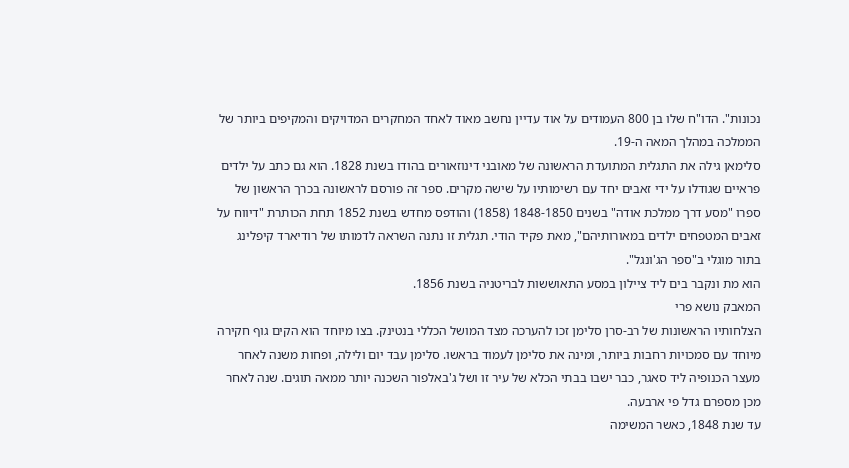נכונות". הדו"ח שלו בן 800 העמודים על אוד עדיין נחשב מאוד לאחד המחקרים המדויקים והמקיפים ביותר של הממלכה במהלך המאה ה-19.
סלימאן גילה את התגלית המתועדת הראשונה של מאובני דינוזאורים בהודו בשנת 1828. הוא גם כתב על ילדים פראיים שגודלו על ידי זאבים יחד עם רשימותיו על שישה מקרים. ספר זה פורסם לראשונה בכרך הראשון של ספרו "מסע דרך ממלכת אודה" בשנים 1848-1850 (1858) והודפס מחדש בשנת 1852 תחת הכותרת "דיווח על זאבים המטפחים ילדים במאורותיהם", מאת פקיד הודי. תגלית זו נתנה השראה לדמותו של רודיארד קיפלינג בתור מוגלי ב"ספר הג'ונגל".
הוא מת ונקבר בים ליד ציילון במסע התאוששות לבריטניה בשנת 1856.
המאבק נושא פרי
הצלחותיו הראשונות של רב-סרן סלימן זכו להערכה מצד המושל הכללי בנטינק. בצו מיוחד הוא הקים גוף חקירה מיוחד עם סמכויות רחבות ביותר, ומינה את סלימן לעמוד בראשו. סלימן עבד יום ולילה, ופחות משנה לאחר מעצר הכנופיה ליד סאגר, כבר ישבו בבתי הכלא של עיר זו ושל ג'באלפור השכנה יותר ממאה תוגים. שנה לאחר מכן מספרם גדל פי ארבעה.
עד שנת 1848, כאשר המשימה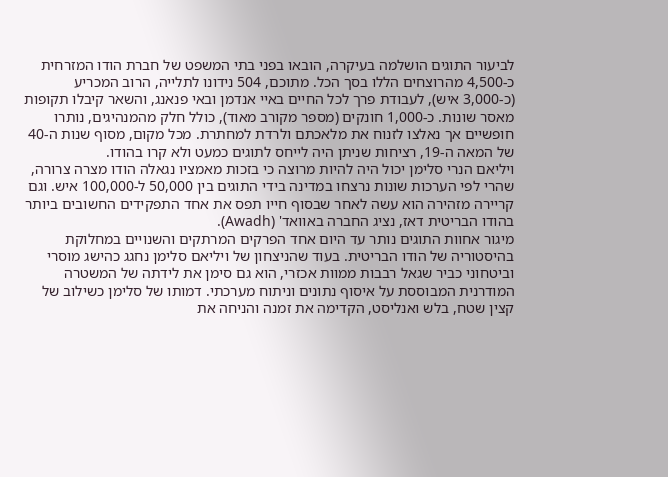לביעור התוגים הושלמה בעיקרה, הובאו בפני בתי המשפט של חברת הודו המזרחית כ-4,500 מהרוצחים הללו בסך הכל. מתוכם, 504 נידונו לתלייה, הרוב המכריע (כ-3,000 איש), לעבודת פרך לכל החיים באיי אנדמן ובאי פנאנג, והשאר קיבלו תקופות מאסר שונות. כ-1,000 חונקים (מספר מקורב מאוד), כולל חלק מהמנהיגים, נותרו חופשיים אך נאלצו לזנוח את מלאכתם ולרדת למחתרת. מכל מקום, מסוף שנות ה-40 של המאה ה-19, רציחות שניתן היה לייחס לתוגים כמעט ולא קרו בהודו.
ויליאם הנרי סלימן יכול היה להיות מרוצה כי בזכות מאמציו נגאלה הודו מצרה צרורה, שהרי לפי הערכות שונות נרצחו במדינה בידי התוגים בין 50,000 ל-100,000 איש. וגם קריירה מזהירה הוא עשה לאחר שבסוף חייו תפס את אחד התפקידים החשובים ביותר בהודו הבריטית דאז, נציג החברה באוואד' (Awadh).
מיגור אחוות התוגים נותר עד היום אחד הפרקים המרתקים והשנויים במחלוקת בהיסטוריה של הודו הבריטית. בעוד שהניצחון של ויליאם סלימן נחגג כהישג מוסרי וביטחוני כביר שגאל רבבות ממוות אכזרי, הוא גם סימן את לידתה של המשטרה המודרנית המבוססת על איסוף נתונים וניתוח מערכתי. דמותו של סלימן כשילוב של קצין שטח, בלש ואנליסט, הקדימה את זמנה והניחה את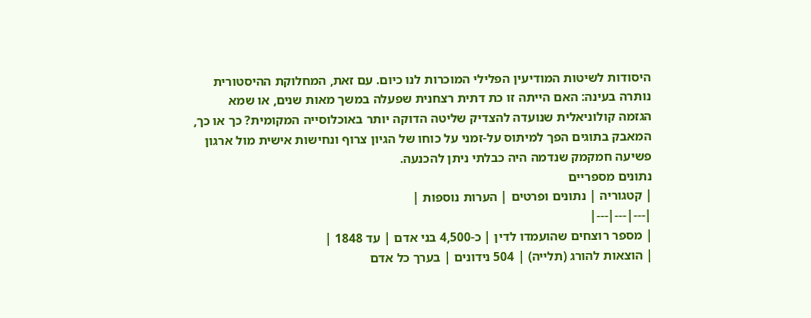היסודות לשיטות המודיעין הפלילי המוכרות לנו כיום. עם זאת, המחלוקת ההיסטורית נותרה בעינה: האם הייתה זו כת דתית רצחנית שפעלה במשך מאות שנים, או שמא הגזמה קולוניאלית שנועדה להצדיק שליטה הדוקה יותר באוכלוסייה המקומית? כך או כך, המאבק בתוגים הפך למיתוס על-זמני על כוחו של הגיון צרוף ונחישות אישית מול ארגון פשיעה חמקמק שנדמה היה כבלתי ניתן להכנעה.
נתונים מספריים
| קטגוריה | נתונים ופרטים | הערות נוספות |
|---|---|---|
| מספר רוצחים שהועמדו לדין | כ-4,500 בני אדם | עד 1848 |
| הוצאות להורג (תלייה) | 504 נידונים | בערך כל אדם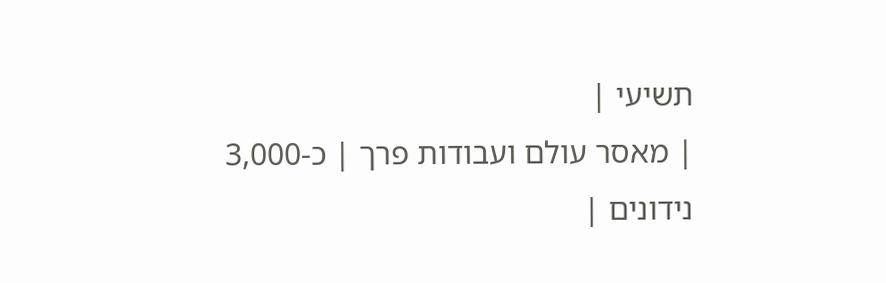תשיעי |
| מאסר עולם ועבודות פרך | כ-3,000 נידונים |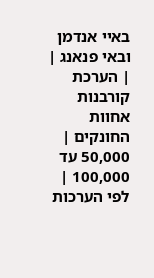באיי אנדמן ובאי פנאנג |
| הערכת קורבנות אחוות החונקים | 50,000 עד 100,000 | לפי הערכות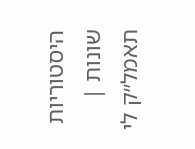היסטוריות שונות |
תאמל״ק לי